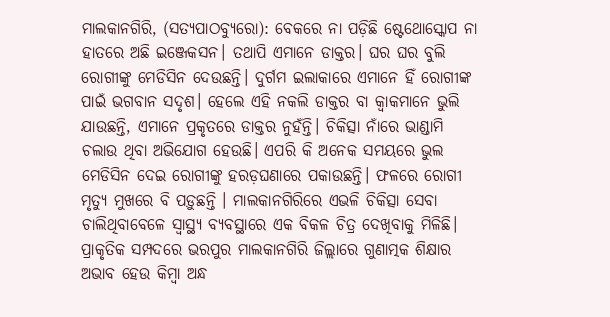ମାଲକାନଗିରି, (ସତ୍ୟପାଠବ୍ୟୁରୋ): ବେକରେ ନା ପଡ଼ିଛି ଷ୍ଟେଥୋସ୍କୋପ ନା ହାତରେ ଅଛି ଇଞ୍ଜେକସନ। ତଥାପି ଏମାନେ ଡାକ୍ତର। ଘର ଘର ବୁଲି ରୋଗୀଙ୍କୁ ମେଡିସିନ ଦେଉଛନ୍ତି। ଦୁର୍ଗମ ଇଲାକାରେ ଏମାନେ ହିଁ ରୋଗୀଙ୍କ ପାଇଁ ଭଗବାନ ସଦୃଶ। ହେଲେ ଏହି ନକଲି ଡାକ୍ତର ବା କ୍ବାକମାନେ ଭୁଲି ଯାଉଛନ୍ତି, ଏମାନେ ପ୍ରକୃତରେ ଡାକ୍ତର ନୁହଁନ୍ତି। ଚିକିତ୍ସା ନାଁରେ ଭାଣ୍ଡାମି ଚଲାଉ ଥିବା ଅଭିଯୋଗ ହେଉଛି। ଏପରି କି ଅନେକ ସମୟରେ ଭୁଲ ମେଡିସିନ ଦେଇ ରୋଗୀଙ୍କୁ ହରଡ଼ଘଣାରେ ପକାଉଛନ୍ତି। ଫଳରେ ରୋଗୀ ମୃତ୍ୟୁ ମୁଖରେ ବି ପଡ଼ୁଛନ୍ତି । ମାଲକାନଗିରିରେ ଏଭଳି ଚିକିତ୍ସା ସେବା ଚାଲିଥିବାବେଳେ ସ୍ବାସ୍ଥ୍ୟ ବ୍ୟବସ୍ଥାରେ ଏକ ବିକଳ ଚିତ୍ର ଦେଖିବାକୁ ମିଳିଛି। ପ୍ରାକୃତିକ ସମ୍ପଦରେ ଭରପୁର ମାଲକାନଗିରି ଜିଲ୍ଲାରେ ଗୁଣାତ୍ମକ ଶିକ୍ଷାର ଅଭାବ ହେଉ କିମ୍ବା ଅନ୍ଧ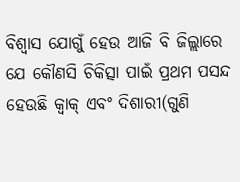ବିଶ୍ବାସ ଯୋଗୁଁ ହେଉ ଆଜି ବି ଜିଲ୍ଲାରେ ଯେ କୌଣସି ଚିକିତ୍ସା ପାଇଁ ପ୍ରଥମ ପସନ୍ଦ ହେଉଛି କ୍ବାକ୍ ଏବଂ ଦିଶାରୀ(ଗୁଣି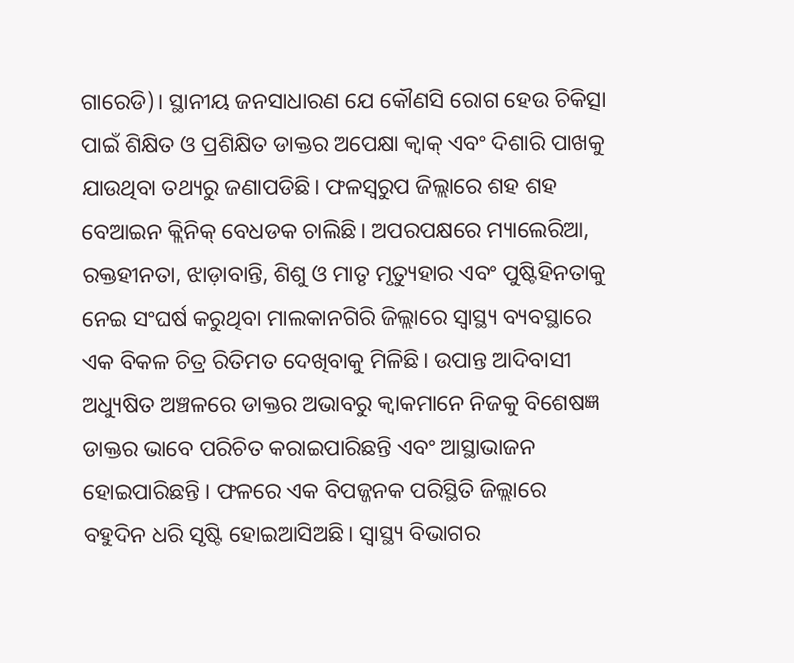ଗାରେଡି)। ସ୍ଥାନୀୟ ଜନସାଧାରଣ ଯେ କୌଣସି ରୋଗ ହେଉ ଚିକିତ୍ସା ପାଇଁ ଶିକ୍ଷିତ ଓ ପ୍ରଶିକ୍ଷିତ ଡାକ୍ତର ଅପେକ୍ଷା କ୍ବାକ୍ ଏବଂ ଦିଶାରି ପାଖକୁ ଯାଉଥିବା ତଥ୍ୟରୁ ଜଣାପଡିଛି। ଫଳସ୍ବରୁପ ଜିଲ୍ଲାରେ ଶହ ଶହ ବେଆଇନ କ୍ଲିନିକ୍ ବେଧଡକ ଚାଲିଛି। ଅପରପକ୍ଷରେ ମ୍ୟାଲେରିଆ, ରକ୍ତହୀନତା, ଝାଡ଼ାବାନ୍ତି, ଶିଶୁ ଓ ମାତୃ ମୃତ୍ୟୁହାର ଏବଂ ପୁଷ୍ଟିହିନତାକୁ ନେଇ ସଂଘର୍ଷ କରୁଥିବା ମାଲକାନଗିରି ଜିଲ୍ଲାରେ ସ୍ବାସ୍ଥ୍ୟ ବ୍ୟବସ୍ଥାରେ ଏକ ବିକଳ ଚିତ୍ର ରିତିମତ ଦେଖିବାକୁ ମିଳିଛି। ଉପାନ୍ତ ଆଦିବାସୀ ଅଧ୍ୟୁଷିତ ଅଞ୍ଚଳରେ ଡାକ୍ତର ଅଭାବରୁ କ୍ବାକମାନେ ନିଜକୁ ବିଶେଷଜ୍ଞ ଡାକ୍ତର ଭାବେ ପରିଚିତ କରାଇପାରିଛନ୍ତି ଏବଂ ଆସ୍ଥାଭାଜନ ହୋଇପାରିଛନ୍ତି । ଫଳରେ ଏକ ବିପଜ୍ଜନକ ପରିସ୍ଥିତି ଜିଲ୍ଲାରେ ବହୁଦିନ ଧରି ସୃଷ୍ଟି ହୋଇଆସିଅଛି। ସ୍ବାସ୍ଥ୍ୟ ବିଭାଗର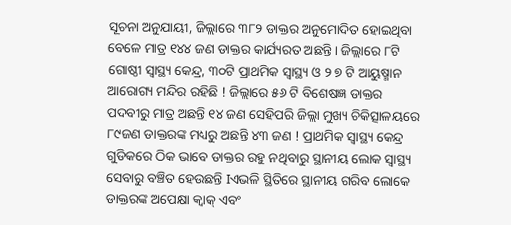ସୂଚନା ଅନୁଯାୟୀ, ଜିଲ୍ଲାରେ ୩୮୨ ଡାକ୍ତର ଅନୁମୋଦିତ ହୋଇଥିବା ବେଳେ ମାତ୍ର ୧୪୪ ଜଣ ଡାକ୍ତର କାର୍ଯ୍ୟରତ ଅଛନ୍ତି । ଜିଲ୍ଲାରେ ୮ଟି ଗୋଷ୍ଠୀ ସ୍ୱାସ୍ଥ୍ୟ କେନ୍ଦ୍ର, ୩୦ଟି ପ୍ରାଥମିକ ସ୍ୱାସ୍ଥ୍ୟ ଓ ୨ ୭ ଟି ଆୟୁଷ୍ମାନ ଆରୋଗ୍ୟ ମନ୍ଦିର ରହିଛି ! ଜିଲ୍ଲାରେ ୫୬ ଟି ବିଶେଷଜ୍ଞ ଡାକ୍ତର ପଦବୀରୁ ମାତ୍ର ଅଛନ୍ତି ୧୪ ଜଣ ସେହିପରି ଜିଲ୍ଲା ମୁଖ୍ୟ ଚିକିତ୍ସାଳୟରେ ୮୯ଜଣ ଡାକ୍ତରଙ୍କ ମଧ୍ୟରୁ ଅଛନ୍ତି ୪୩ ଜଣ ! ପ୍ରାଥମିକ ସ୍ୱାସ୍ଥ୍ୟ କେନ୍ଦ୍ର ଗୁଡିକରେ ଠିକ ଭାବେ ଡାକ୍ତର ରହୁ ନଥିବାରୁ ସ୍ଥାନୀୟ ଲୋକ ସ୍ୱାସ୍ଥ୍ୟ ସେବାରୁ ବଞ୍ଚିତ ହେଉଛନ୍ତି Iଏଭଳି ସ୍ଥିତିରେ ସ୍ଥାନୀୟ ଗରିବ ଲୋକେ ଡାକ୍ତରଙ୍କ ଅପେକ୍ଷା କ୍ବାକ୍ ଏବଂ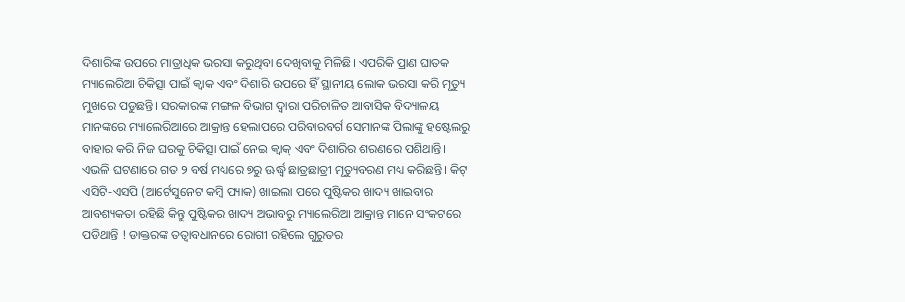ଦିଶାରିଙ୍କ ଉପରେ ମାତ୍ରାଧିକ ଭରସା କରୁଥିବା ଦେଖିବାକୁ ମିଳିଛି। ଏପରିକି ପ୍ରାଣ ଘାତକ ମ୍ୟାଲେରିଆ ଚିକିତ୍ସା ପାଇଁ କ୍ବାକ ଏବଂ ଦିଶାରି ଉପରେ ହିଁ ସ୍ଥାନୀୟ ଲୋକ ଭରସା କରି ମୃତ୍ୟୁ ମୁଖରେ ପଡୁଛନ୍ତି। ସରକାରଙ୍କ ମଙ୍ଗଳ ବିଭାଗ ଦ୍ବାରା ପରିଚାଳିତ ଆବାସିକ ବିଦ୍ୟାଳୟ ମାନଙ୍କରେ ମ୍ୟାଲେରିଆରେ ଆକ୍ରାନ୍ତ ହେଲାପରେ ପରିବାରବର୍ଗ ସେମାନଙ୍କ ପିଲାଙ୍କୁ ହଷ୍ଟେଲରୁ ବାହାର କରି ନିଜ ଘରକୁ ଚିକିତ୍ସା ପାଇଁ ନେଇ କ୍ବାକ୍ ଏବଂ ଦିଶାରିର ଶରଣରେ ପଶିଥାନ୍ତି। ଏଭଳି ଘଟଣାରେ ଗତ ୨ ବର୍ଷ ମଧ୍ୟରେ ୭ରୁ ଊର୍ଦ୍ଧ୍ବ ଛାତ୍ରଛାତ୍ରୀ ମୃତ୍ୟୁବରଣ ମଧ୍ୟ କରିଛନ୍ତି। କିଟ୍ ଏସିଟି-ଏସପି (ଆର୍ଟେସୁନେଟ କମ୍ବି ପ୍ୟାକ) ଖାଇଲା ପରେ ପୁଷ୍ଟିକର ଖାଦ୍ୟ ଖାଇବାର ଆବଶ୍ୟକତା ରହିଛି କିନ୍ତୁ ପୁଷ୍ଟିକର ଖାଦ୍ୟ ଅଭାବରୁ ମ୍ୟାଲେରିଆ ଆକ୍ରାନ୍ତ ମାନେ ସଂକଟରେ ପଡିଥାନ୍ତି ! ଡାକ୍ତରଙ୍କ ତତ୍ବାବଧାନରେ ରୋଗୀ ରହିଲେ ଗୁରୁତର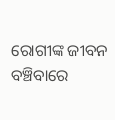ରୋଗୀଙ୍କ ଜୀବନ ବଞ୍ଚିବାରେ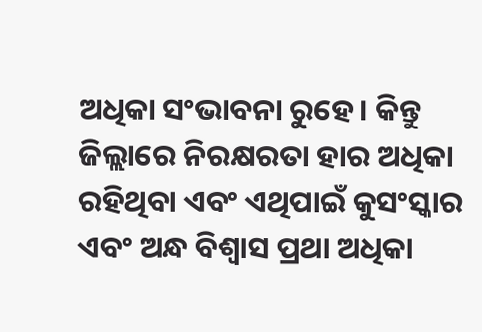ଅଧିକା ସଂଭାବନା ରୁହେ। କିନ୍ତୁ ଜିଲ୍ଲାରେ ନିରକ୍ଷରତା ହାର ଅଧିକା ରହିଥିବା ଏବଂ ଏଥିପାଇଁ କୁସଂସ୍କାର ଏବଂ ଅନ୍ଧ ବିଶ୍ବାସ ପ୍ରଥା ଅଧିକା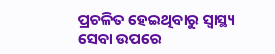ପ୍ରଚଳିତ ହେଇଥିବାରୁ ସ୍ବାସ୍ଥ୍ୟ ସେବା ଉପରେ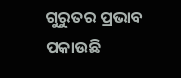ଗୁରୁତର ପ୍ରଭାବ ପକାଉଛି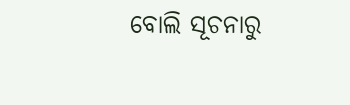ବୋଲି ସୂଚନାରୁ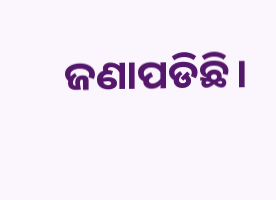ଜଣାପଡିଛି।